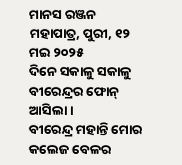ମାନସ ରଞ୍ଜନ ମହାପାତ୍ର, ପୁରୀ, ୧୨ ମଇ ୨୦୨୫
ଦିନେ ସକାଳୁ ସକାଳୁ ବୀରେନ୍ଦ୍ରର ଫୋନ୍ ଆସିଲା।
ବୀରେନ୍ଦ୍ର ମହାନ୍ତି ମୋର କଲେଜ ବେଳର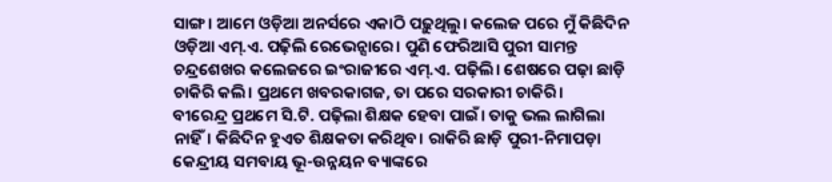ସାଙ୍ଗ। ଆମେ ଓଡ଼ିଆ ଅନର୍ସରେ ଏକାଠି ପଢ଼ୁଥିଲୁ। କଲେଜ ପରେ ମୁଁ କିଛିଦିନ ଓଡ଼ିଆ ଏମ୍.ଏ. ପଢ଼ିଲି ରେଭେନ୍ସାରେ। ପୁଣି ଫେରିଆସି ପୁରୀ ସାମନ୍ତ ଚନ୍ଦ୍ରଶେଖର କଲେଜରେ ଇଂରାଜୀରେ ଏମ୍.ଏ. ପଢ଼ିଲି। ଶେଷରେ ପଢ଼ା ଛାଡ଼ି ଚାକିରି କଲି। ପ୍ରଥମେ ଖବରକାଗଜ, ତା ପରେ ସରକାରୀ ଚାକିରି।
ବୀରେନ୍ଦ୍ର ପ୍ରଥମେ ସି.ଟି. ପଢ଼ିଲା ଶିକ୍ଷକ ହେବା ପାଇଁ। ତାକୁ ଭଲ ଲାଗିଲା ନାହିଁ। କିଛିଦିନ ହୁଏତ ଶିକ୍ଷକତା କରିଥିବ। ରାକିରି ଛାଡ଼ି ପୁରୀ-ନିମାପଡ଼ା କେନ୍ଦ୍ରୀୟ ସମବାୟ ଭୂ-ଉନ୍ନୟନ ବ୍ୟାଙ୍କରେ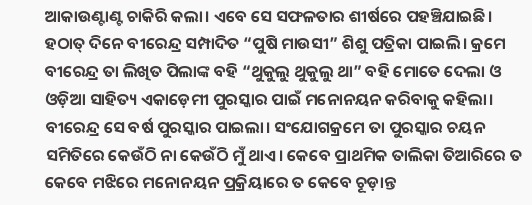ଆକାଉଣ୍ଟାଣ୍ଟ ଚାକିରି କଲା। ଏବେ ସେ ସଫଳତାର ଶୀର୍ଷରେ ପହଞ୍ଚିଯାଇଛି।
ହଠାତ୍ ଦିନେ ବୀରେନ୍ଦ୍ର ସମ୍ପାଦିତ “ପୁଷି ମାଉସୀ” ଶିଶୁ ପତ୍ରିକା ପାଇଲି। କ୍ରମେ ବୀରେନ୍ଦ୍ର ତା ଲିଖିତ ପିଲାଙ୍କ ବହି “ଥୁକୁଲୁ ଥୁକୁଲୁ ଥା” ବହି ମୋତେ ଦେଲା ଓ ଓଡ଼ିଆ ସାହିତ୍ୟ ଏକାଡ଼େମୀ ପୁରସ୍କାର ପାଇଁ ମନୋନୟନ କରିବାକୁ କହିଲା। ବୀରେନ୍ଦ୍ର ସେ ବର୍ଷ ପୁରସ୍କାର ପାଇଲା। ସଂଯୋଗକ୍ରମେ ତା ପୁରସ୍କାର ଚୟନ ସମିତିରେ କେଉଁଠି ନା କେଉଁଠି ମୁଁ ଥାଏ। କେବେ ପ୍ରାଥମିକ ତାଲିକା ତିଆରିରେ ତ କେବେ ମଝିରେ ମନୋନୟନ ପ୍ରକ୍ରିୟାରେ ତ କେବେ ଚୂଡ଼ାନ୍ତ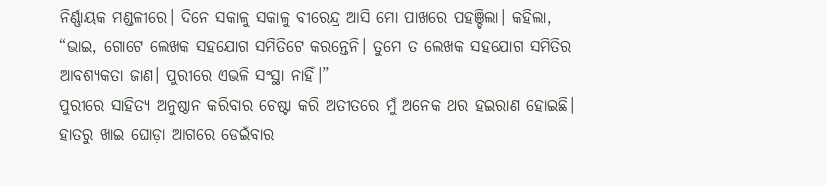ନିର୍ଣ୍ଣାୟକ ମଣ୍ଡଳୀରେ। ଦିନେ ସକାଳୁ ସକାଳୁ ବୀରେନ୍ଦ୍ର ଆସି ମୋ ପାଖରେ ପହଞ୍ଚିଲା। କହିଲା, “ଭାଇ, ଗୋଟେ ଲେଖକ ସହଯୋଗ ସମିତିଟେ କରନ୍ତେନି। ତୁମେ ତ ଲେଖକ ସହଯୋଗ ସମିତିର ଆବଶ୍ୟକତା ଜାଣ। ପୁରୀରେ ଏଭଳି ସଂସ୍ଥା ନାହିଁ।”
ପୁରୀରେ ସାହିତ୍ୟ ଅନୁଷ୍ଠାନ କରିବାର ଚେଷ୍ଟା କରି ଅତୀତରେ ମୁଁ ଅନେକ ଥର ହଇରାଣ ହୋଇଛି। ହାତରୁ ଖାଇ ଘୋଡ଼ା ଆଗରେ ଡେଇଁବାର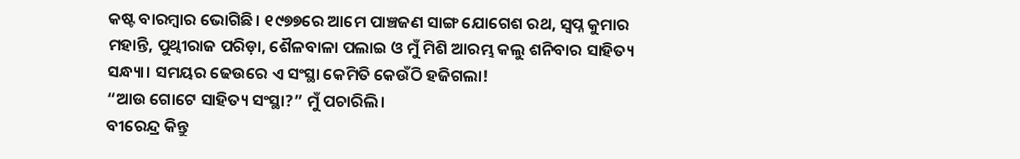କଷ୍ଟ ବାରମ୍ବାର ଭୋଗିଛି। ୧୯୭୭ରେ ଆମେ ପାଞ୍ଚଜଣ ସାଙ୍ଗ ଯୋଗେଶ ରଥ, ସ୍ଵପ୍ନ କୁମାର ମହାନ୍ତି, ପୁଥ୍ଵୀରାଜ ପରିଡ଼ା, ଶୈଳବାଳା ପଲାଇ ଓ ମୁଁ ମିଶି ଆରମ୍ଭ କଲୁ ଶନିବାର ସାହିତ୍ୟ ସନ୍ଧ୍ୟା। ସମୟର ଢେଉରେ ଏ ସଂସ୍ଥା କେମିତି କେଉଁଠି ହଜିଗଲା!
“ଆଉ ଗୋଟେ ସାହିତ୍ୟ ସଂସ୍ଥା?” ମୁଁ ପଚାରିଲି।
ବୀରେନ୍ଦ୍ର କିନ୍ତୁ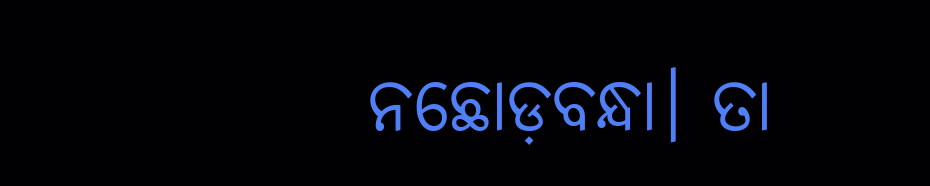ନଛୋଡ଼ବନ୍ଧା। ତା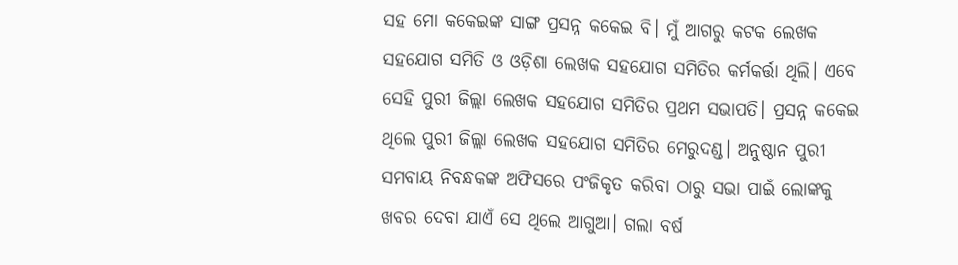ସହ ମୋ କକେଇଙ୍କ ସାଙ୍ଗ ପ୍ରସନ୍ନ କକେଇ ବି। ମୁଁ ଆଗରୁ କଟକ ଲେଖକ ସହଯୋଗ ସମିତି ଓ ଓଡ଼ିଶା ଲେଖକ ସହଯୋଗ ସମିତିର କର୍ମକର୍ତ୍ତା ଥିଲି। ଏବେ ସେହି ପୁରୀ ଜିଲ୍ଲା ଲେଖକ ସହଯୋଗ ସମିତିର ପ୍ରଥମ ସଭାପତି। ପ୍ରସନ୍ନ କକେଇ ଥିଲେ ପୁରୀ ଜିଲ୍ଲା ଲେଖକ ସହଯୋଗ ସମିତିର ମେରୁଦଣ୍ଡ। ଅନୁଷ୍ଠାନ ପୁରୀ ସମବାୟ ନିବନ୍ଧକଙ୍କ ଅଫିସରେ ପଂଜିକୃତ କରିବା ଠାରୁ ସଭା ପାଇଁ ଲୋଙ୍କକୁ ଖବର ଦେବା ଯାଏଁ ସେ ଥିଲେ ଆଗୁଆ। ଗଲା ବର୍ଷ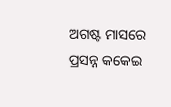ଅଗଷ୍ଟ ମାସରେ ପ୍ରସନ୍ନ କକେଇ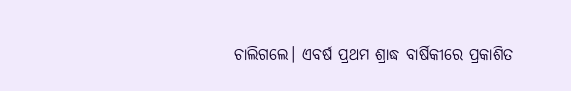ଚାଲିଗଲେ। ଏବର୍ଷ ପ୍ରଥମ ଶ୍ରାଦ୍ଧ ବାର୍ଷିକୀରେ ପ୍ରକାଶିତ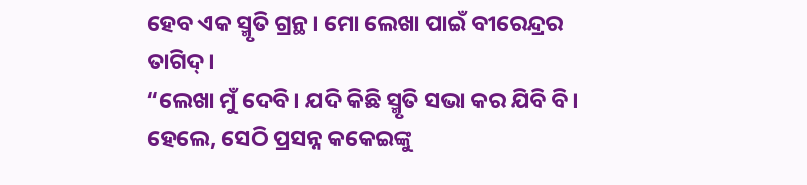ହେବ ଏକ ସ୍ମୃତି ଗ୍ରନ୍ଥ। ମୋ ଲେଖା ପାଇଁ ବୀରେନ୍ଦ୍ରର ତାଗିଦ୍।
“ଲେଖା ମୁଁ ଦେବି। ଯଦି କିଛି ସ୍ମୃତି ସଭା କର ଯିବି ବି। ହେଲେ, ସେଠି ପ୍ରସନ୍ନ କକେଇଙ୍କୁ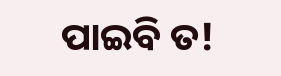ପାଇବି ତ!